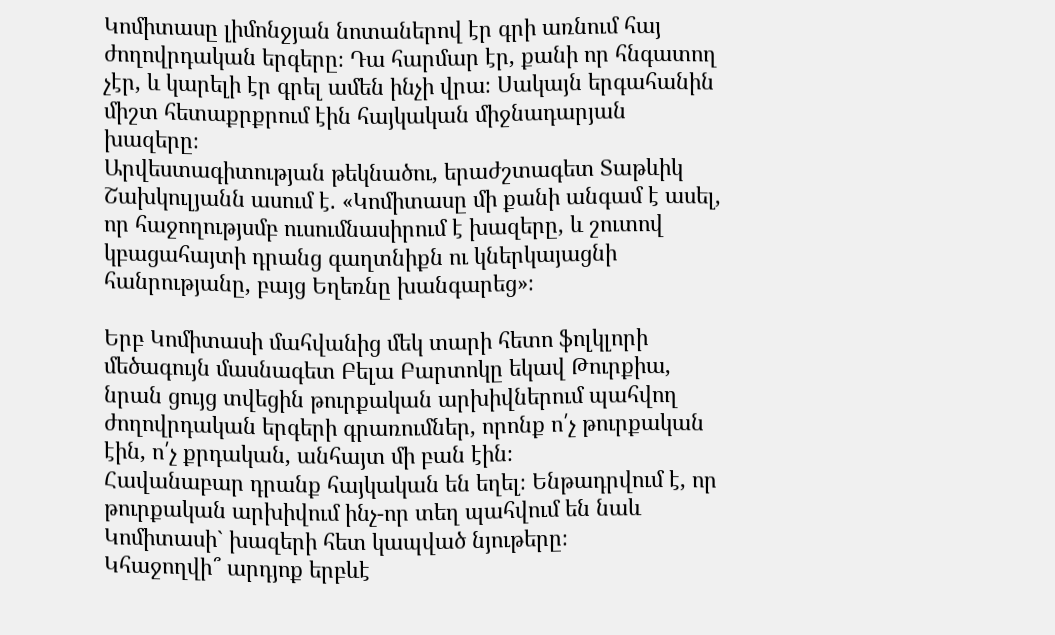Կոմիտասը լիմոնջյան նոտաներով էր գրի առնում հայ ժողովրդական երգերը։ Դա հարմար էր, քանի որ հնգատող չէր, և կարելի էր գրել ամեն ինչի վրա։ Սակայն երգահանին միշտ հետաքրքրում էին հայկական միջնադարյան խազերը։
Արվեստագիտության թեկնածու, երաժշտագետ Տաթևիկ Շախկուլյանն ասում է. «Կոմիտասը մի քանի անգամ է ասել, որ հաջողությսմբ ուսումնասիրում է խազերը, և շուտով կբացահայտի դրանց գաղտնիքն ու կներկայացնի հանրությանը, բայց Եղեռնը խանգարեց»։

Երբ Կոմիտասի մահվանից մեկ տարի հետո ֆոլկլորի մեծագույն մասնագետ Բելա Բարտոկը եկավ Թուրքիա, նրան ցույց տվեցին թուրքական արխիվներում պահվող ժողովրդական երգերի գրառումներ, որոնք ո՛չ թուրքական էին, ո՛չ քրդական, անհայտ մի բան էին։
Հավանաբար դրանք հայկական են եղել։ Ենթադրվում է, որ թուրքական արխիվում ինչ-որ տեղ պահվում են նաև Կոմիտասի` խազերի հետ կապված նյութերը։
Կհաջողվի՞ արդյոք երբևէ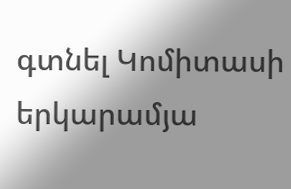գտնել Կոմիտասի երկարամյա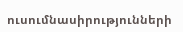ուսումնասիրությունների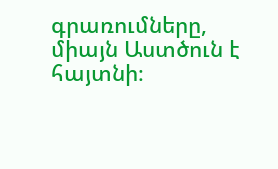գրառումները, միայն Աստծուն է հայտնի։